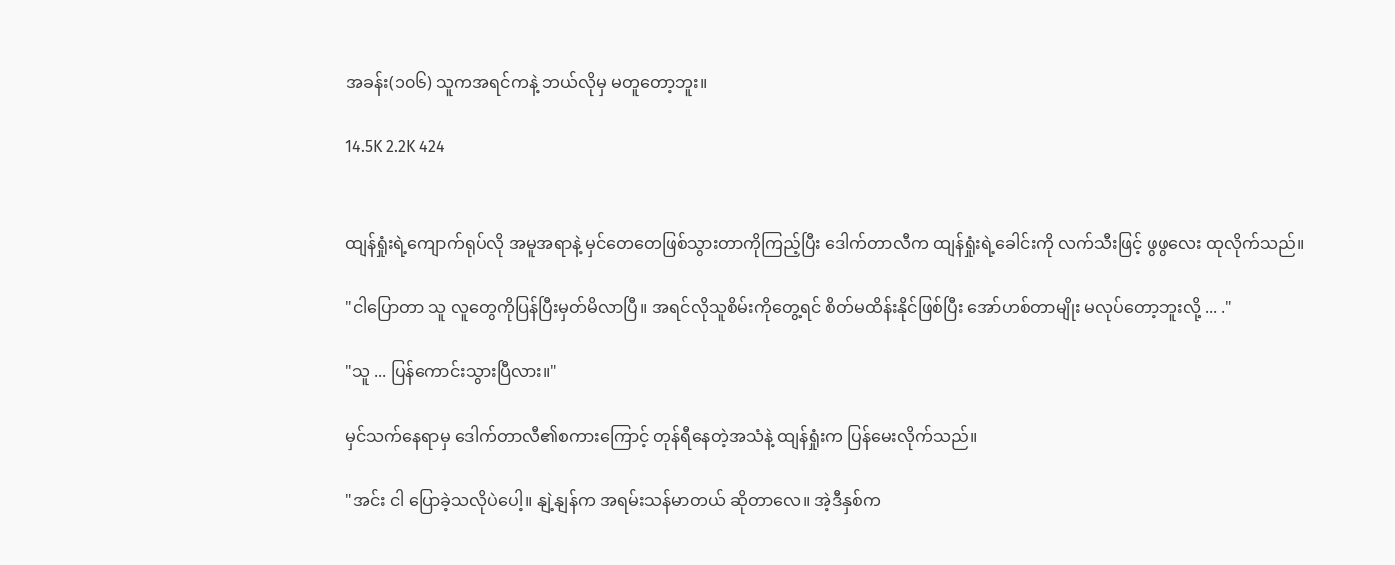အခန်း(၁၀၆) သူကအရင်ကနဲ့ ဘယ်လိုမှ မတူတော့ဘူး။

14.5K 2.2K 424


ထျန်ရှုံးရဲ့ကျောက်ရုပ်လို အမူအရာနဲ့ မှင်တေတေဖြစ်သွားတာကိုကြည့်ပြီး ဒေါက်တာလီက ထျန်ရှုံးရဲ့ခေါင်းကို လက်သီးဖြင့် ဖွဖွလေး ထုလိုက်သည်။

"ငါပြောတာ သူ လူတွေကိုပြန်ပြီးမှတ်မိလာပြီ။ အရင်လိုသူစိမ်းကိုတွေ့ရင် စိတ်မထိန်းနိုင်ဖြစ်ပြီး အော်ဟစ်တာမျိုး မလုပ်တော့ဘူးလို့ ... ."

"သူ ... ပြန်ကောင်းသွားပြီလား။"

မှင်သက်နေရာမှ ဒေါက်တာလီ၏စကားကြောင့် တုန်ရီနေတဲ့အသံနဲ့ ထျန်ရှုံးက ပြန်မေးလိုက်သည်။

"အင်း ငါ ပြောခဲ့သလိုပဲပေါ့။ နျဲ့နျန်က အရမ်းသန်မာတယ် ဆိုတာလေ။ အဲ့ဒီနှစ်က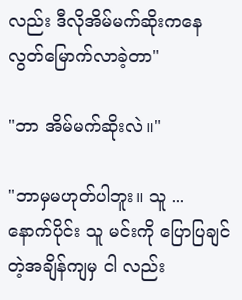လည်း ဒီလိုအိမ်မက်ဆိုးကနေ လွတ်မြောက်လာခဲ့တာ"

"ဘာ အိမ်မက်ဆိုးလဲ။"

"ဘာမှမဟုတ်ပါဘူး။ သူ ...
နောက်ပိုင်း သူ မင်းကို ပြောပြချင်တဲ့အချိန်ကျမှ ငါ လည်း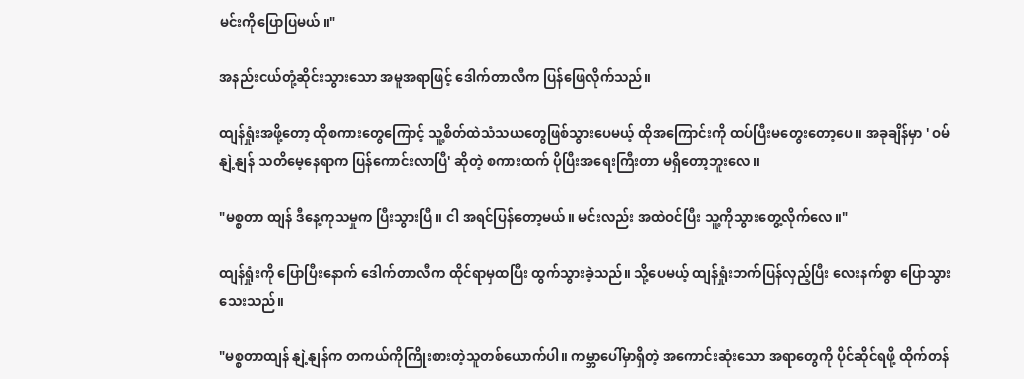မင်းကိုပြောပြမယ်။"

အနည်းငယ်တုံ့ဆိုင်းသွားသော အမူအရာဖြင့် ဒေါက်တာလီက ပြန်ဖြေလိုက်သည်။

ထျန်ရှုံးအဖို့တော့ ထိုစကားတွေကြောင့် သူ့စိတ်ထဲသံသယတွေဖြစ်သွားပေမယ့် ထိုအကြောင်းကို ထပ်ပြီးမတွေးတော့ပေ။ အခုချိန်မှာ ' ဝမ်နျဲ့နျန် သတိမေ့နေရာက ပြန်ကောင်းလာပြီ' ဆိုတဲ့ စကားထက် ပိုပြီးအရေးကြီးတာ မရှိတော့ဘူးလေ။

"မစ္စတာ ထျန် ဒီနေ့ကုသမှုက ပြီးသွားပြီ။ ငါ အရင်ပြန်တော့မယ်။ မင်းလည်း အထဲဝင်ပြီး သူ့ကိုသွားတွေ့လိုက်လေ။"

ထျန်ရှုံးကို ပြောပြီးနောက် ဒေါက်တာလီက ထိုင်ရာမှထပြီး ထွက်သွားခဲ့သည်။ သို့ပေမယ့် ထျန်ရှုံးဘက်ပြန်လှည့်ပြီး လေးနက်စွာ ပြောသွားသေးသည်။

"မစ္စတာထျန် နျဲ့နျန်က တကယ်ကိုကြိုးစားတဲ့သူတစ်ယောက်ပါ။ ကမ္ဘာပေါ်မှာရှိတဲ့ အကောင်းဆုံးသော အရာတွေကို ပိုင်ဆိုင်ရဖို့ ထိုက်တန်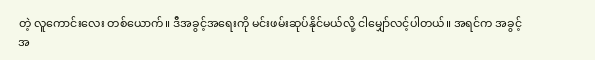တဲ့ လူကောင်းလေး တစ်ယောက်။ ဒီအခွင့်အရေးကို မင်းဖမ်းဆုပ်နိုင်မယ်လို့ ငါမျှော်လင့်ပါတယ်။ အရင်က အခွင့်အ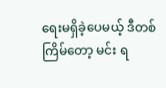ရေးမရှိခဲ့ပေမယ့် ဒီတစ်ကြိမ်တော့ မင်း ရ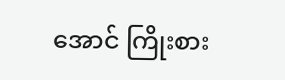အောင် ကြိုးစား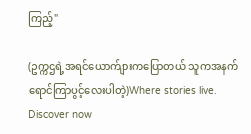ကြည့်"

(ဥက္ကဌရဲ့အရင်ယောက်ျားကပြောတယ် သူကအနက်ရောင်ကြာပွင့်လေးပါတဲ့)Where stories live. Discover now